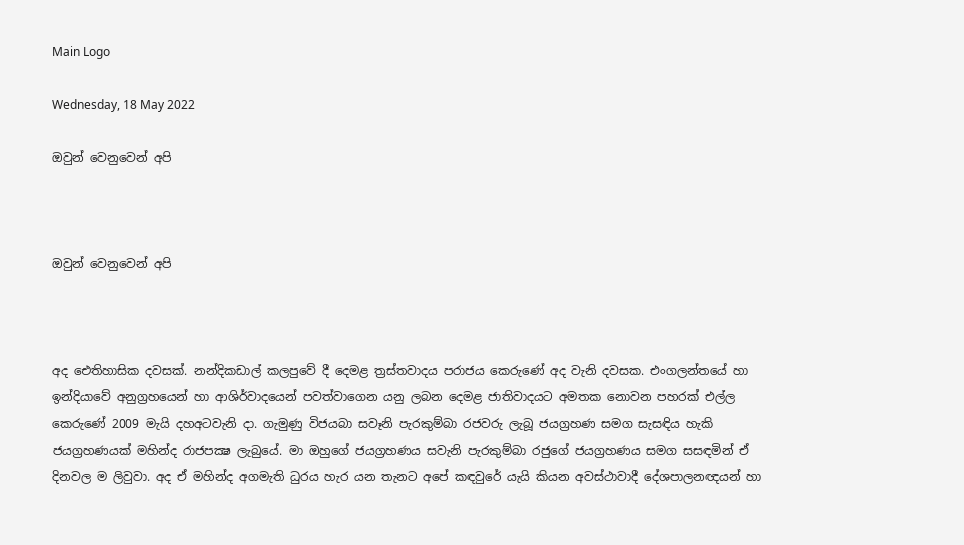Main Logo

Wednesday, 18 May 2022

ඔවුන් වෙනුවෙන් අපි



ඔවුන් වෙනුවෙන් අපි



අද ඓතිහාසික දවසක්. නන්දිකඩාල් කලපුවේ දී දෙමළ ත්‍රස්තවාදය පරාජය කෙරුණේ අද වැනි දවසක. එංගලන්තයේ හා ඉන්දියාවේ අනුග්‍රහයෙන් හා ආශිර්වාදයෙන් පවත්වාගෙන යනු ලබන දෙමළ ජාතිවාදයට අමතක නොවන පහරක් එල්ල කෙරුණේ 2009 මැයි දහඅටවැනි දා. ගැමුණු විජයබා සවෑනි පැරකුම්බා රජවරු ලැබූ ජයග්‍රහණ සමග සැසඳිය හැකි ජයග්‍රහණයක් මහින්ද රාජපක්‍ෂ ලැබුයේ. මා ඔහුගේ ජයග්‍රහණය සවැනි පැරකුම්බා රජුගේ ජයග්‍රහණය සමග සසඳමින් ඒ දිනවල ම ලිවුවා. අද ඒ මහින්ද අගමැති ධුරය හැර යන තැනට අපේ කඳවුරේ යැයි කියන අවස්ථාවාදී දේශපාලනඥයන් හා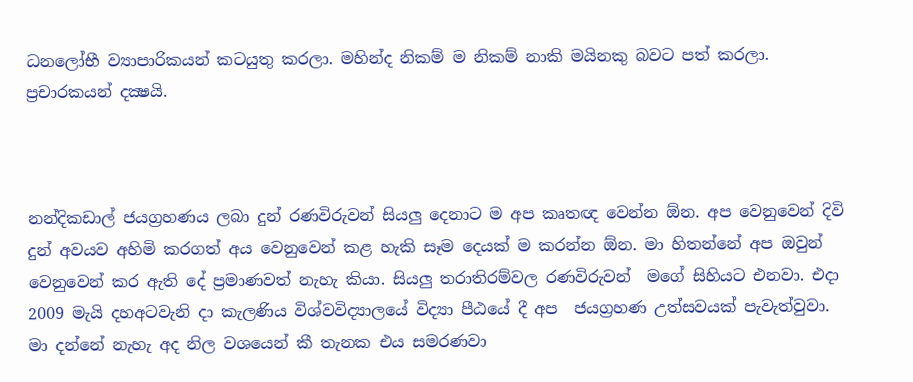ධනලෝභී ව්‍යාපාරිකයන් කටයුතු කරලා. මහින්ද නිකම් ම නිකම් නාකි මයිනකු බවට පත් කරලා. ප්‍රචාරකයන් දක්‍ෂයි.



නන්දිකඩාල් ජයග්‍රහණය ලබා දුන් රණවිරුවන් සියලු දෙනාට ම අප කෘතඥ වෙන්න ඕන. අප වෙනුවෙන් දිවි දුන් අවයව අහිමි කරගත් අය වෙනුවෙන් කළ හැකි සෑම දෙයක් ම කරන්න ඕන. මා හිතන්නේ අප ඔවුන් වෙනුවෙන් කර ඇති දේ ප්‍රමාණවත් නැහැ කියා. සියලු තරාතිරම්වල රණවිරුවන්  මගේ සිහියට එනවා. එදා 2009 මැයි දහඅටවැනි දා කැලණිය විශ්වවිද්‍යාලයේ විද්‍යා පීඨයේ දී අප  ජයග්‍රහණ උත්සවයක් පැවැත්වුවා. මා දන්නේ නැහැ අද නිල වශයෙන් කී තැනක එය සමරණවා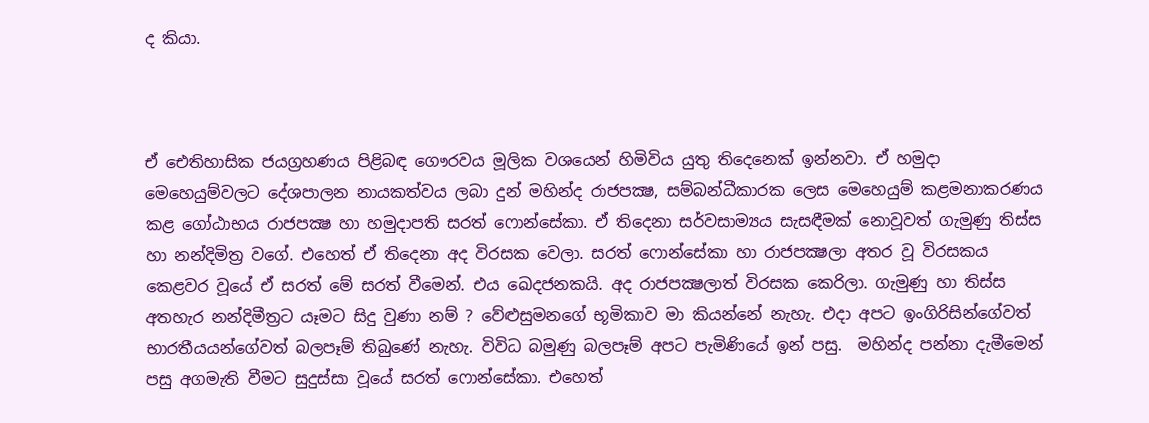ද කියා.



ඒ ඓතිහාසික ජයග්‍රහණය පිළිබඳ ගෞරවය මූලික වශයෙන් හිමිවිය යුතු තිදෙනෙක් ඉන්නවා. ඒ හමුදා මෙහෙයුම්වලට දේශපාලන නායකත්වය ලබා දුන් මහින්ද රාජපක්‍ෂ, සම්බන්ධීකාරක ලෙස මෙහෙයුම් කළමනාකරණය කළ ගෝඨාභය රාජපක්‍ෂ හා හමුදාපති සරත් ෆොන්සේකා. ඒ තිදෙනා සර්වසාම්‍යය සැසඳීමක් නොවූවත් ගැමුණු තිස්ස හා නන්දිමිත්‍ර වගේ. එහෙත් ඒ තිදෙනා අද විරසක වෙලා. සරත් ෆොන්සේකා හා රාජපක්‍ෂලා අතර වූ විරසකය කෙළවර වූයේ ඒ සරත් මේ සරත් වීමෙන්. එය ඛෙදජනකයි. අද රාජපක්‍ෂලාත් විරසක කෙරිලා. ගැමුණු හා තිස්ස අතහැර නන්දිමීත්‍රට යෑමට සිදු වුණා නම් ? වේළුසුමනගේ භූමිකාව මා කියන්නේ නැහැ. එදා අපට ඉංගිරිසින්ගේවත් භාරතීයයන්ගේවත් බලපෑම් තිබුණේ නැහැ. විවිධ බමුණු බලපෑම් අපට පැමිණියේ ඉන් පසු.  මහින්ද පන්නා දැමීමෙන් පසු අගමැති වීමට සුදුස්සා වූයේ සරත් ෆොන්සේකා. එහෙත්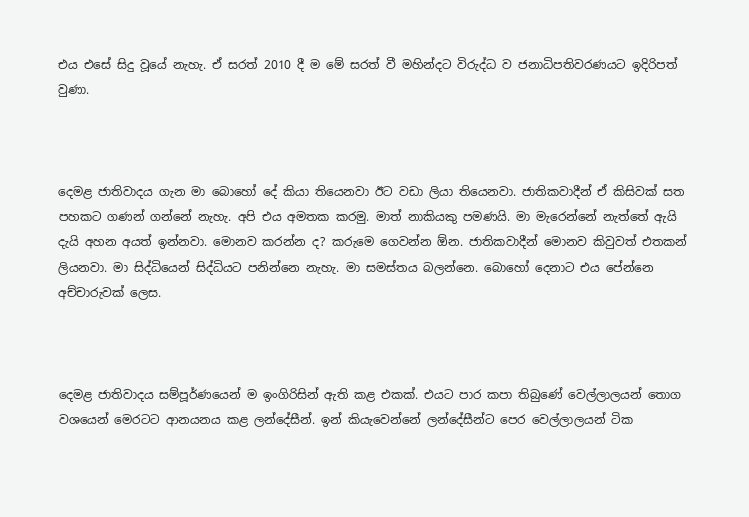එය එසේ සිදු වූයේ නැහැ. ඒ සරත් 2010 දී ම මේ සරත් වී මහින්දට විරුද්ධ ව ජනාධිපතිවරණයට ඉදිරිපත් වුණා.



දෙමළ ජාතිවාදය ගැන මා බොහෝ දේ කියා තියෙනවා ඊට වඩා ලියා තියෙනවා. ජාතිකවාදීන් ඒ කිසිවක් සත පහකට ගණන් ගන්නේ නැහැ. අපි එය අමතක කරමු. මාත් නාකියකු පමණයි. මා මැරෙන්නේ නැත්තේ ඇයි දැයි අහන අයත් ඉන්නවා. මොනව කරන්න ද? කරුමෙ ගෙවන්න ඕන. ජාතිකවාදීන් මොනව කිවුවත් එතකන් ලියනවා. මා සිද්ධියෙන් සිද්ධියට පනින්නෙ නැහැ. මා සමස්තය බලන්නෙ. බොහෝ දෙනාට එය පේන්නෙ අච්චාරුවක් ලෙස.



දෙමළ ජාතිවාදය සම්පූර්ණයෙන් ම ඉංගිරිසින් ඇති කළ එකක්. එයට පාර කපා තිබුණේ වෙල්ලාලයන් තොග වශයෙන් මෙරටට ආනයනය කළ ලන්දේසීන්. ඉන් කියැවෙන්නේ ලන්දේසීන්ට පෙර වෙල්ලාලයන් ටික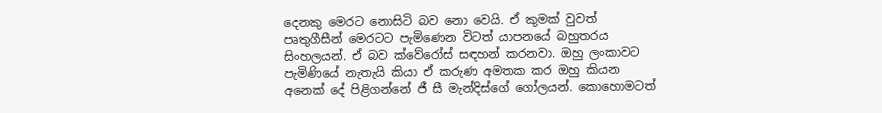දෙනකු මෙරට නොසිටි බව නො වෙයි. ඒ කුමක් වුවත් පෘතුගීසීන් මෙරටට පැමිණෙන විටත් යාපනයේ බහුතරය සිංහලයන්. ඒ බව ක්වේරෝස් සඳහන් කරනවා. ඔහු ලංකාවට පැමිණියේ නැතැයි කියා ඒ කරුණ අමතක කර ඔහු කියන අනෙක් දේ පිළිගන්නේ ජී සී මැන්දිස්ගේ ගෝලයන්. කොහොමටත්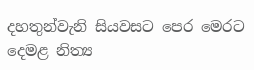දහතුන්වැනි සියවසට පෙර මෙරට දෙමළ නිත්‍ය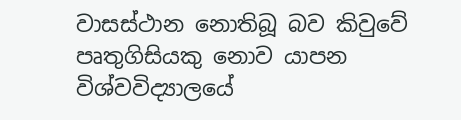වාසස්ථාන නොතිබූ බව කිවුවේ පෘතුගිසියකු නොව යාපන විශ්වවිද්‍යාලයේ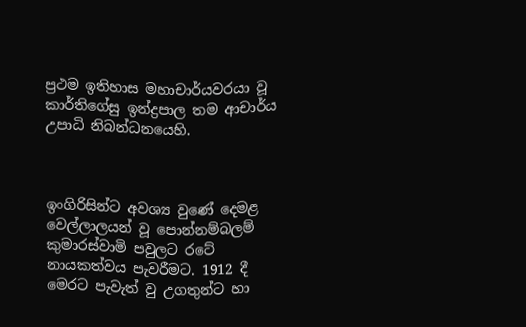ප්‍රථම ඉතිහාස මහාචාර්යවරයා වූ කාර්තිගේසු ඉන්ද්‍රපාල තම ආචාර්ය උපාධි නිබන්ධනයෙහි.



ඉංගිරිසින්ට අවශ්‍ය වුණේ දෙමළ වෙල්ලාලයන් වූ පොන්නම්බලම් කුමාරස්වාමි පවුලට රටේ නායකත්වය පැවරීමට. 1912 දී මෙරට පැවැත් වු උගතුන්ට හා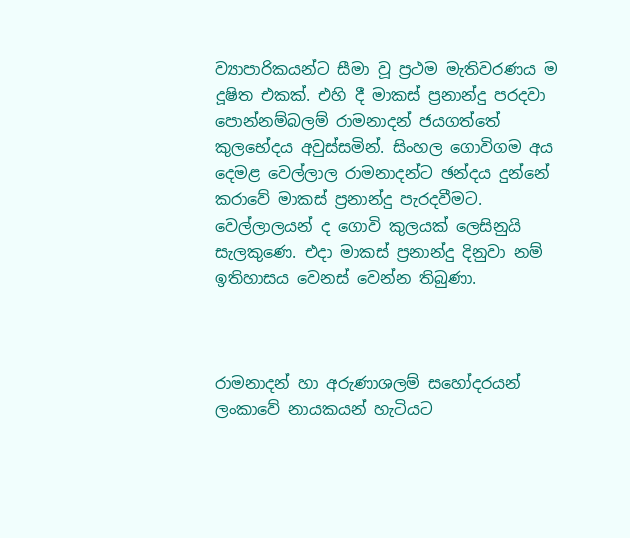ව්‍යාපාරිකයන්ට සීමා වූ ප්‍රථම මැතිවරණය ම දූෂිත එකක්. එහි දී මාකස් ප්‍රනාන්දු පරදවා පොන්නම්බලම් රාමනාදන් ජයගත්තේ කුලභේදය අවුස්සමින්. සිංහල ගොවිගම අය දෙමළ වෙල්ලාල රාමනාදන්ට ඡන්දය දුන්නේ කරාවේ මාකස් ප්‍රනාන්දු පැරදවීමට. වෙල්ලාලයන් ද ගොවි කුලයක් ලෙසිනුයි සැලකුණෙ. එදා මාකස් ප්‍රනාන්දු දිනුවා නම් ඉතිහාසය වෙනස් වෙන්න තිබුණා.



රාමනාදන් හා අරුණාශලම් සහෝදරයන් ලංකාවේ නායකයන් හැටියට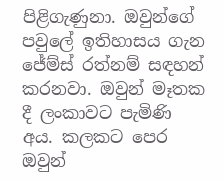පිළිගැණුනා. ඔවුන්ගේ පවුලේ ඉතිහාසය ගැන ජේම්ස් රත්නම් සඳහන් කරනවා. ඔවුන් මෑතක දී ලංකාවට පැමිණි අය. කලකට පෙර ඔවුන්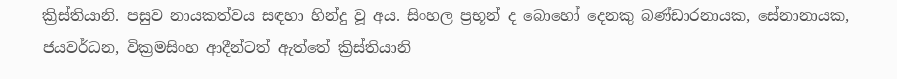ක්‍රිස්තියානි. පසුව නායකත්වය සඳහා හින්දු වූ අය. සිංහල ප්‍රභූන් ද බොහෝ දෙනකු බණ්ඩාරනායක, සේනානායක, ජයවර්ධන, වික්‍රමසිංහ ආදීන්ටත් ඇත්තේ ක්‍රිස්තියානි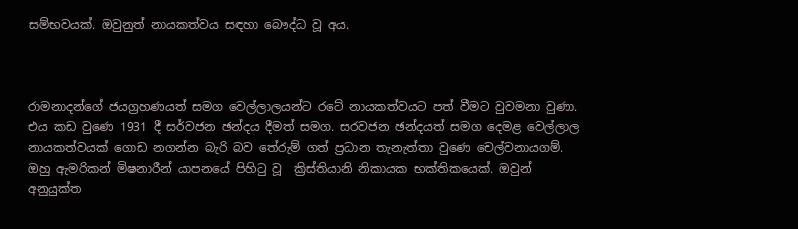සම්භවයක්. ඔවුනුත් නායකත්වය සඳහා බෞද්ධ වූ අය.



රාමනාදන්ගේ ජයග්‍රහණයත් සමග වෙල්ලාලයන්ට රටේ නායකත්වයට පත් වීමට වුවමනා වුණා. එය කඩ වුණෙ 1931 දී සර්වජන ඡන්දය දීමත් සමග. සරවජන ඡන්දයත් සමග දෙමළ වෙල්ලාල නායකත්වයක් ගොඩ නගන්න බැරි බව තේරුම් ගත් ප්‍රධාන තැනැත්තා වුණෙ චෙල්වනායගම්. ඔහු ඇමරිකන් මිෂනාරීන් යාපනයේ පිහිටු වූ  ක්‍රිස්තියානි නිකායක භක්තිකයෙක්. ඔවුන් අනුයුක්ත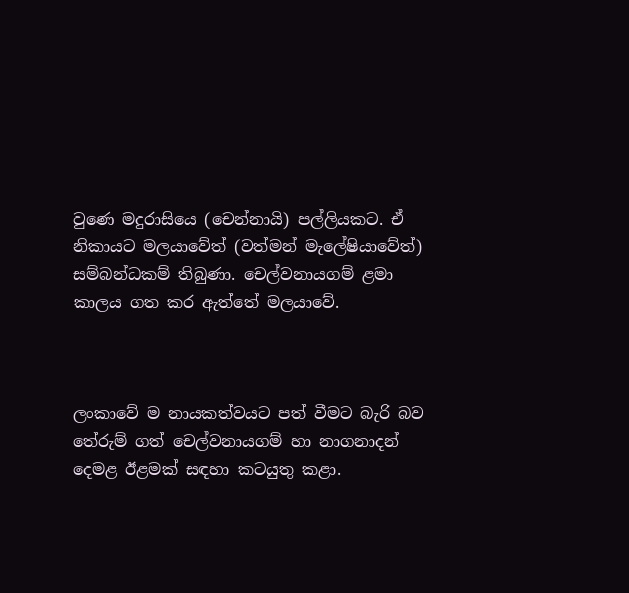වුණෙ මදුරාසියෙ (චෙන්නායි) පල්ලියකට. ඒ නිකායට මලයාවේත් (වත්මන් මැලේෂියාවේත්) සම්බන්ධකම් තිබුණා. චෙල්වනායගම් ළමා කාලය ගත කර ඇත්තේ මලයාවේ.



ලංකාවේ ම නායකත්වයට පත් වීමට බැරි බව තේරුම් ගත් චෙල්වනායගම් හා නාගනාදන් දෙමළ ඊළමක් සඳහා කටයුතු කළා.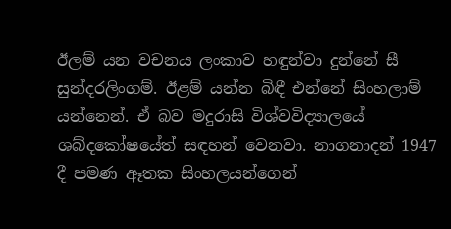ඊලම් යන වචනය ලංකාව හඳුන්වා දුන්නේ සී සුන්දරලිංගම්. ඊළම් යන්න බිඳී එන්නේ සිංහලාම් යන්නෙන්. ඒ බව මදුරාසි විශ්වවිද්‍යාලයේ ශබ්දකෝෂයේත් සඳහන් වෙනවා. නාගනාදන් 1947 දී පමණ ඈතක සිංහලයන්ගෙන්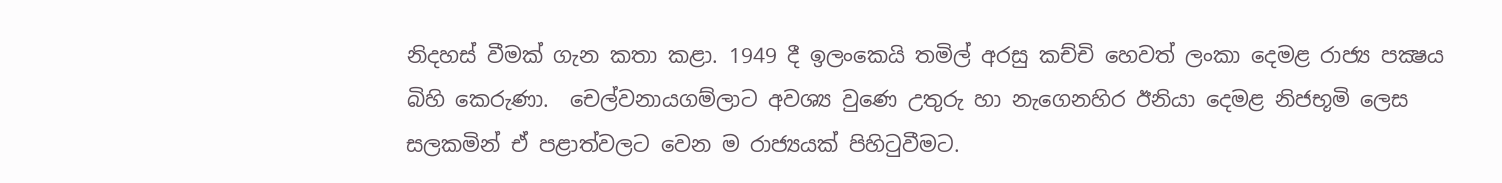නිදහස් වීමක් ගැන කතා කළා. 1949 දී ඉලංකෙයි තමිල් අරසු කච්චි හෙවත් ලංකා දෙමළ රාජ්‍ය පක්‍ෂය බිහි කෙරුණා.  චෙල්වනායගම්ලාට අවශ්‍ය වුණෙ උතුරු හා නැගෙනහිර ඊනියා දෙමළ නිජභූමි ලෙස සලකමින් ඒ පළාත්වලට වෙන ම රාජ්‍යයක් පිහිටුවීමට.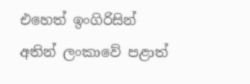එහෙත් ඉංගිරිසින් අතින් ලංකාවේ පළාත්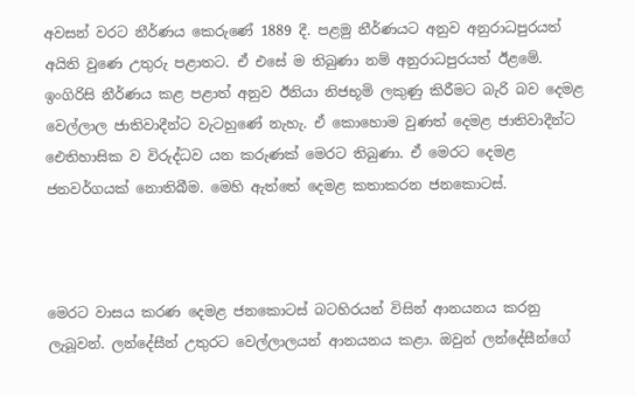අවසන් වරට නීර්ණය කෙරුණේ 1889 දී. පළමු නීර්ණයට අනුව අනුරාධපුරයත් අයිති වුණෙ උතුරු පළාතට. ඒ එසේ ම තිබුණා නම් අනුරාධපුරයත් ඊළමේ. ඉංගිරිසි නීර්ණය කළ පළාත් අනුව ඊනියා නිජභූමි ලකුණු කිරීමට බැරි බව දෙමළ වෙල්ලාල ජාතිවාදීන්ට වැටහුණේ නැහැ. ඒ කොහොම වුණත් දෙමළ ජාතිවාදීන්ට ඓතිහාසික ව විරුද්ධව යන කරුණක් මෙරට තිබුණා. ඒ මෙරට දෙමළ ජනවර්ගයක් නොතිබීම. මෙහි ඇත්තේ දෙමළ කතාකරන ජනකොටස්.



මෙරට වාසය කරණ දෙමළ ජනකොටස් බටහිරයන් විසින් ආනයනය කරනු ලැබූවන්. ලන්දේසීන් උතුරට වෙල්ලාලයන් ආනයනය කළා. ඔවුන් ලන්දේසීන්ගේ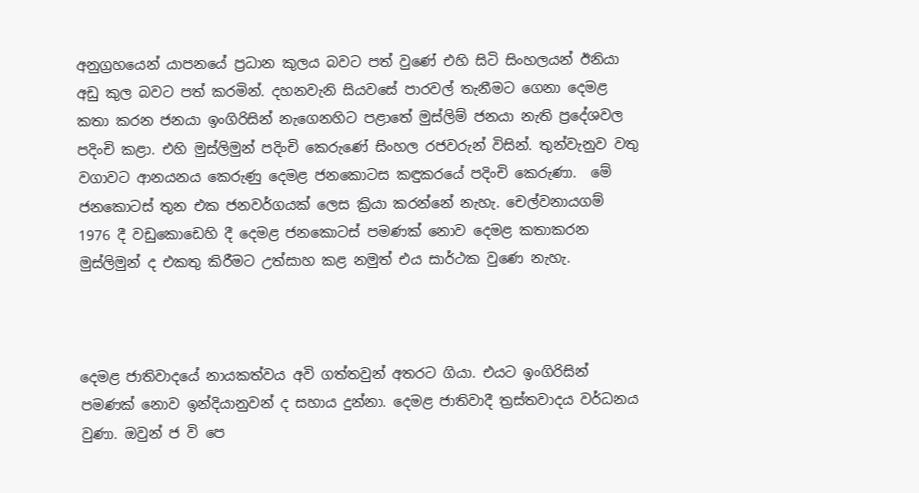අනුග්‍රහයෙන් යාපනයේ ප්‍රධාන කුලය බවට පත් වුණේ එහි සිටි සිංහලයන් ඊනියා අඩු කුල බවට පත් කරමින්. දහනවැනි සියවසේ පාරවල් තැනීමට ගෙනා දෙමළ කතා කරන ජනයා ඉංගිරිසින් නැගෙනහිට පළාතේ මුස්ලිම් ජනයා නැති ප්‍රදේශවල පදිංචි කළා. එහි මුස්ලිමුන් පදිංචි කෙරුණේ සිංහල රජවරුන් විසින්. තුන්වැනුව වතු වගාවට ආනයනය කෙරුණු දෙමළ ජනකොටස කඳුකරයේ පදිංචි කෙරුණා.  මේ ජනකොටස් තුන එක ජනවර්ගයක් ලෙස ක්‍රියා කරන්නේ නැහැ. චෙල්වනායගම් 1976 දී වඩුකොඩෙහි දී දෙමළ ජනකොටස් පමණක් නොව දෙමළ කතාකරන මුස්ලිමුන් ද එකතු කිරීමට උත්සාහ කළ නමුත් එය සාර්ථක වුණෙ නැහැ.



දෙමළ ජාතිවාදයේ නායකත්වය අවි ගත්තවුන් අතරට ගියා. එයට ඉංගිරිසින් පමණක් නොව ඉන්දියානුවන් ද සහාය දුන්නා. දෙමළ ජාතිවාදී ත්‍රස්තවාදය වර්ධනය වුණා. ඔවුන් ජ වි පෙ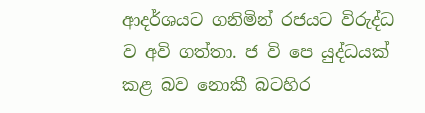ආදර්ශයට ගනිමින් රජයට විරුද්ධ ව අවි ගත්තා. ජ වි පෙ යුද්ධයක් කළ බව නොකී බටහිර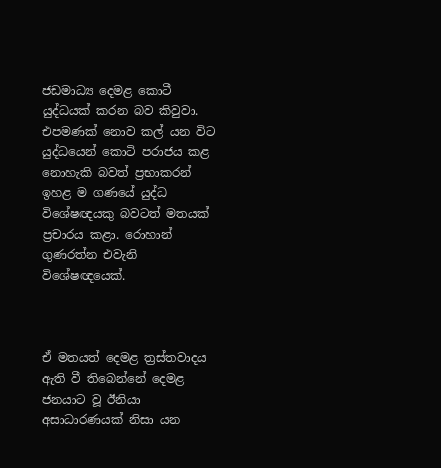ජඩමාධ්‍ය දෙමළ කොටී යුද්ධයක් කරන බව කිවුවා. එපමණක් නොව කල් යන විට යුද්ධයෙන් කොටි පරාජය කළ නොහැකි බවත් ප්‍රභාකරන් ඉහළ ම ගණයේ යුද්ධ විශේෂඥයකු බවටත් මතයක් ප්‍රචාරය කළා. රොහාන් ගුණරත්න එවැනි විශේෂඥයෙක්.



ඒ මතයත් දෙමළ ත්‍රස්තවාදය ඇති වී තිබෙන්නේ දෙමළ ජනයාට වූ ඊනියා අසාධාරණයක් නිසා යන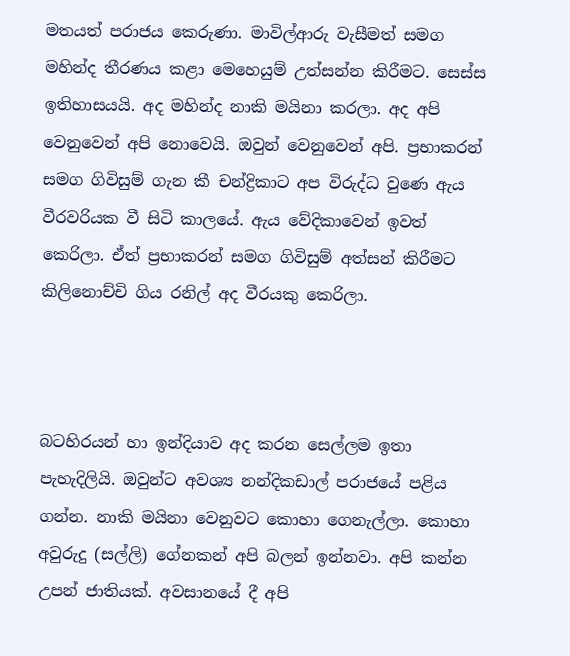මතයත් පරාජය කෙරුණා. මාවිල්ආරු වැසීමත් සමග මහින්ද තීරණය කළා මෙහෙයුම් උත්සන්න කිරීමට. සෙස්ස ඉතිහාසයයි. අද මහින්ද නාකි මයිනා කරලා. අද අපි වෙනුවෙන් අපි නොවෙයි. ඔවුන් වෙනුවෙන් අපි. ප්‍රභාකරන් සමග ගිවිසුම් ගැන කී චන්ද්‍රිකාට අප විරුද්ධ වුණෙ ඇය වීරවරියක වී සිටි කාලයේ. ඇය වේදිකාවෙන් ඉවත් කෙරිලා. ඒත් ප්‍රභාකරන් සමග ගිවිසුම් අත්සන් කිරීමට කිලිනොච්චි ගිය රනිල් අද වීරයකු කෙරිලා.



බටහිරයන් හා ඉන්දියාව අද කරන සෙල්ලම ඉතා පැහැදිලියි. ඔවුන්ට අවශ්‍ය නන්දිකඩාල් පරාජයේ පළිය ගන්න. නාකි මයිනා වෙනුවට කොහා ගෙනැල්ලා. කොහා අවුරුදු (සල්ලි) ගේනකන් අපි බලන් ඉන්නවා. අපි කන්න උපන් ජාතියක්. අවසානයේ දී අපි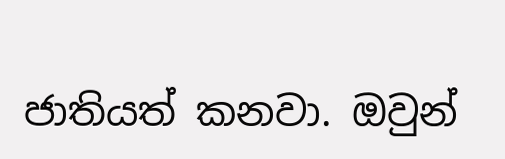ජාතියත් කනවා. ඔවුන්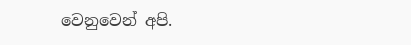වෙනුවෙන් අපි.